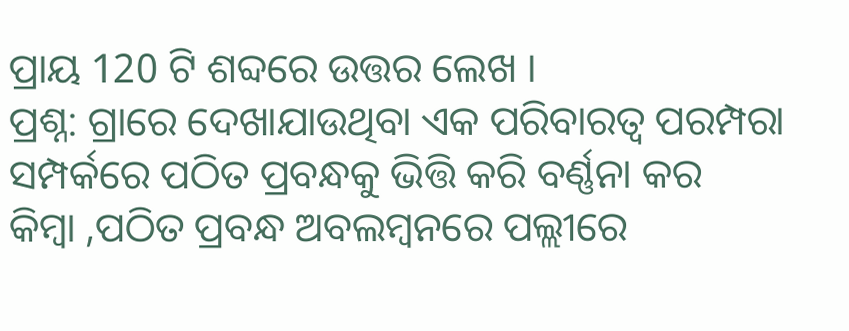ପ୍ରାୟ 120 ଟି ଶବ୍ଦରେ ଉତ୍ତର ଲେଖ ।
ପ୍ରଶ୍ନ: ଗ୍ରାରେ ଦେଖାଯାଉଥିବା ଏକ ପରିବାରତ୍ଵ ପରମ୍ପରା ସମ୍ପର୍କରେ ପଠିତ ପ୍ରବନ୍ଧକୁ ଭିତ୍ତି କରି ବର୍ଣ୍ଣନା କର
କିମ୍ବା ,ପଠିତ ପ୍ରବନ୍ଧ ଅବଲମ୍ବନରେ ପଲ୍ଲୀରେ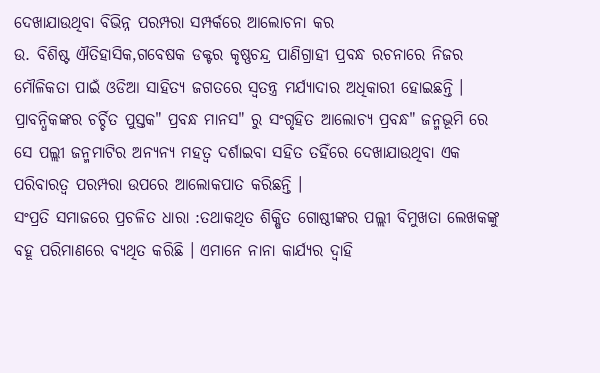ଦେଖାଯାଉଥିବା ବିଭିନ୍ନ ପରମ୍ପରା ସମ୍ପର୍କରେ ଆଲୋଚନା କର
ଉ. ବିଶିଷ୍ଟ ଐତିହାସିକ,ଗବେଷକ ଡକ୍ଟର କୃଷ୍ଣଚନ୍ଦ୍ର ପାଣିଗ୍ରାହୀ ପ୍ରବନ୍ଧ ରଚନାରେ ନିଜର ମୌଳିକତା ପାଇଁ ଓଡିଆ ସାହିତ୍ୟ ଜଗତରେ ସ୍ଵତନ୍ତ୍ର ମର୍ଯ୍ୟାଦାର ଅଧିକାରୀ ହୋଇଛନ୍ତି । ପ୍ରାବନ୍ଧିକଙ୍କର ଚର୍ଚ୍ଚିତ ପୁସ୍ତକ" ପ୍ରବନ୍ଧ ମାନସ" ରୁ ସଂଗୃହିତ ଆଲୋଚ୍ୟ ପ୍ରବନ୍ଧ" ଜନ୍ମଭୂମି ରେ ସେ ପଲ୍ଲୀ ଜନ୍ମମାଟିର ଅନ୍ୟନ୍ୟ ମହତ୍ଵ ଦର୍ଶାଇବା ସହିତ ତହିଁରେ ଦେଖାଯାଉଥିବା ଏକ ପରିବାରତ୍ଵ ପରମ୍ପରା ଉପରେ ଆଲୋକପାତ କରିଛନ୍ତି ।
ସଂପ୍ରତି ସମାଜରେ ପ୍ରଚଳିତ ଧାରା :ତଥାକଥିତ ଶିକ୍ଷିତ ଗୋଷ୍ଠୀଙ୍କର ପଲ୍ଲୀ ବିମୁଖତା ଲେଖକଙ୍କୁ ବହୂ ପରିମାଣରେ ବ୍ୟଥିତ କରିଛି । ଏମାନେ ନାନା କାର୍ଯ୍ୟର ଦ୍ଵାହି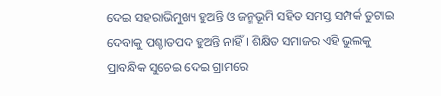ଦେଇ ସହରାଭିମୁଖ୍ୟ ହୁଅନ୍ତି ଓ ଜନ୍ମଭୂମି ସହିତ ସମସ୍ତ ସମ୍ପର୍କ ତୁଟାଇ ଦେବାକୁ ପଶ୍ଚାତପଦ ହୁଅନ୍ତି ନାହିଁ । ଶିକ୍ଷିତ ସମାଜର ଏହି ଭୁଲକୁ ପ୍ରାବନ୍ଧିକ ସୁଚେଇ ଦେଇ ଗ୍ରାମରେ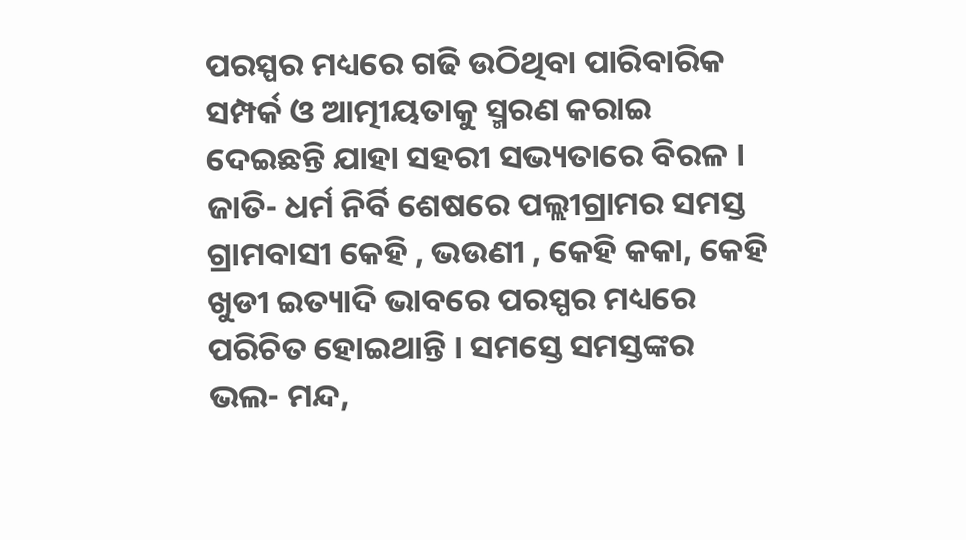ପରସ୍ପର ମଧ୍ୟରେ ଗଢି ଉଠିଥିବା ପାରିବାରିକ ସମ୍ପର୍କ ଓ ଆତ୍ମୀୟତାକୁ ସ୍ମରଣ କରାଇ ଦେଇଛନ୍ତି ଯାହା ସହରୀ ସଭ୍ୟତାରେ ବିରଳ । ଜାତି- ଧର୍ମ ନିର୍ବି ଶେଷରେ ପଲ୍ଲୀଗ୍ରାମର ସମସ୍ତ ଗ୍ରାମବାସୀ କେହି , ଭଉଣୀ , କେହି କକା, କେହି ଖୁଡୀ ଇତ୍ୟାଦି ଭାବରେ ପରସ୍ପର ମଧ୍ୟରେ ପରିଚିତ ହୋଇଥାନ୍ତି । ସମସ୍ତେ ସମସ୍ତଙ୍କର ଭଲ- ମନ୍ଦ,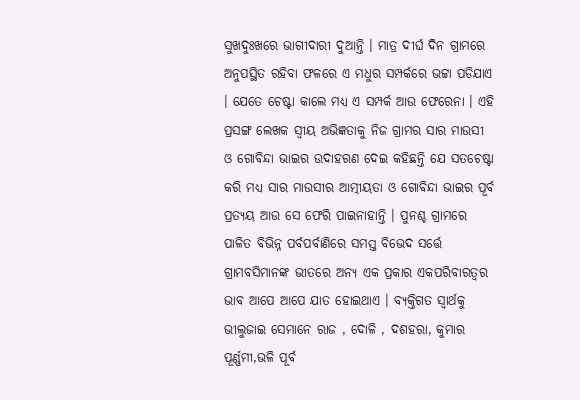ସୁଖଦୁଃଖରେ ଭାଗୀଦାରୀ ଦୁଆନ୍ତି । ମାତ୍ର ଦୀର୍ଘ ଦିନ ଗ୍ରାମରେ ଅନୁପସ୍ଥିତ ରହିବା ଫଳରେ ଏ ମଧୁର ସମ୍ପର୍କରେ ଭଟ୍ଟା ପଡିଯାଏ । ଯେତେ ଚେଷ୍ଟା କାଲେ ମଧ୍ୟ ଏ ସମ୍ପର୍କ ଆଉ ଫେରେନା । ଏହି ପ୍ରସଙ୍ଗ ଲେଖକ ସ୍ଵୀୟ ଅଭିଜ୍ଞତାକୁ ନିଜ ଗ୍ରାମର ସାର ମାଉସୀ ଓ ଗୋବିନ୍ଦା ଭାଇର ଉଦାହରଣ ଦେଇ କହିଛନ୍ତି ଯେ ସତଚେଷ୍ଟା କରି ମଧ୍ୟ ସାର ମାଉସୀର ଆତ୍ମୀୟତା ଓ ଗୋବିନ୍ଦା ଭାଇର ପୂର୍ବ ପ୍ରତ୍ୟୟ ଆଉ ସେ ଫେରି ପାଇନାହାନ୍ତି । ପୁନଶ୍ଚ ଗ୍ରାମରେ ପାଳିତ ବିଭିନ୍ନ ପର୍ବପର୍ବାଣିରେ ସମସ୍ତ ବିଭେଦ ସର୍ତ୍ତେ ଗ୍ରାମବସିମାନଙ୍କ ଭୀତରେ ଅନ୍ୟ ଏକ ପ୍ରକାର ଏକପରିବାରତ୍ଵର ଭାବ ଆପେ ଆପେ ଯାତ ହୋଇଥାଏ । ବ୍ୟକ୍ତିଗତ ସ୍ଵାର୍ଥକୁ ଭୀଲୁଜାଇ ସେମାନେ ରାଜ , ଦୋଳି , ଦଶହରା, କୁମାର ପୂର୍ଣ୍ଣମୀ,ଭଳି ପୂର୍ବ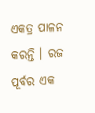ଏକତ୍ର ପାଳନ କରନ୍ତି । ରଜ ପୂର୍ବର ଏକ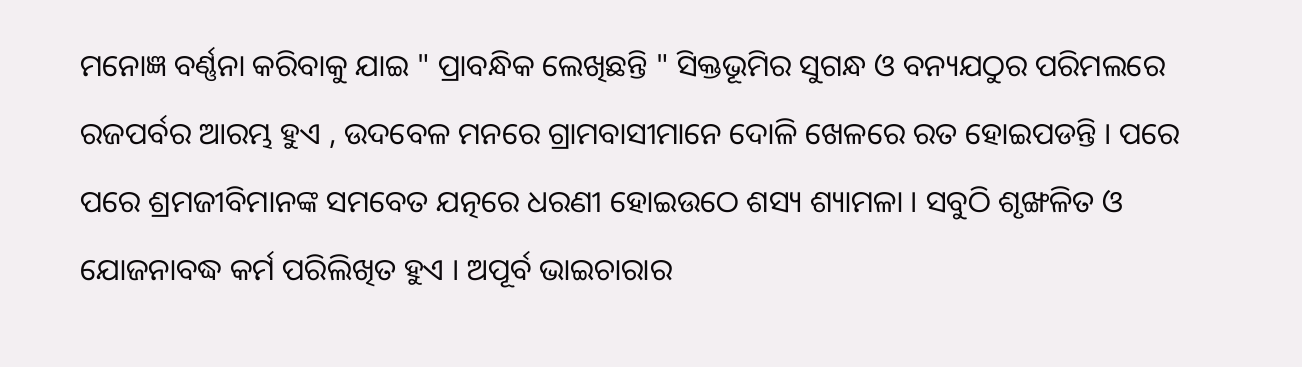ମନୋଜ୍ଞ ବର୍ଣ୍ଣନା କରିବାକୁ ଯାଇ " ପ୍ରାବନ୍ଧିକ ଲେଖିଛନ୍ତି " ସିକ୍ତଭୂମିର ସୁଗନ୍ଧ ଓ ବନ୍ୟଯଠୁର ପରିମଲରେ ରଜପର୍ବର ଆରମ୍ଭ ହୁଏ , ଉଦବେଳ ମନରେ ଗ୍ରାମବାସୀମାନେ ଦୋଳି ଖେଳରେ ରତ ହୋଇପଡନ୍ତି । ପରେ ପରେ ଶ୍ରମଜୀବିମାନଙ୍କ ସମବେତ ଯତ୍ନରେ ଧରଣୀ ହୋଇଉଠେ ଶସ୍ୟ ଶ୍ୟାମଳା । ସବୁଠି ଶୃଙ୍ଖଳିତ ଓ ଯୋଜନାବଦ୍ଧ କର୍ମ ପରିଲିଖିତ ହୁଏ । ଅପୂର୍ବ ଭାଇଚାରାର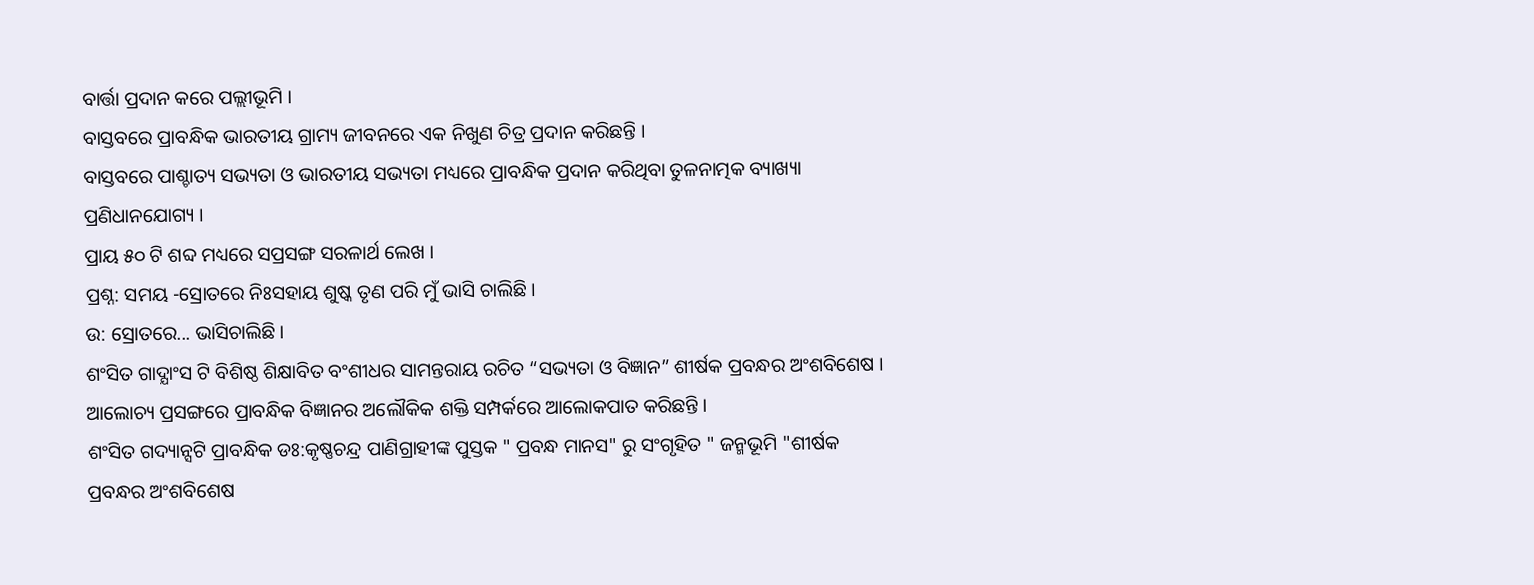ବାର୍ତ୍ତା ପ୍ରଦାନ କରେ ପଲ୍ଲୀଭୂମି ।
ବାସ୍ତବରେ ପ୍ରାବନ୍ଧିକ ଭାରତୀୟ ଗ୍ରାମ୍ୟ ଜୀବନରେ ଏକ ନିଖୁଣ ଚିତ୍ର ପ୍ରଦାନ କରିଛନ୍ତି ।
ବାସ୍ତବରେ ପାଶ୍ଚାତ୍ୟ ସଭ୍ୟତା ଓ ଭାରତୀୟ ସଭ୍ୟତା ମଧ୍ୟରେ ପ୍ରାବନ୍ଧିକ ପ୍ରଦାନ କରିଥିବା ତୁଳନାତ୍ମକ ବ୍ୟାଖ୍ୟା ପ୍ରଣିଧାନଯୋଗ୍ୟ ।
ପ୍ରାୟ ୫୦ ଟି ଶବ୍ଦ ମଧ୍ୟରେ ସପ୍ରସଙ୍ଗ ସରଳାର୍ଥ ଲେଖ ।
ପ୍ରଶ୍ନ: ସମୟ -ସ୍ରୋତରେ ନିଃସହାୟ ଶୁଷ୍କ ତୃଣ ପରି ମୁଁ ଭାସି ଚାଲିଛି ।
ଉ: ସ୍ରୋତରେ... ଭାସିଚାଲିଛି ।
ଶଂସିତ ଗାଦ୍ଯାଂସ ଟି ବିଶିଷ୍ଠ ଶିକ୍ଷାବିତ ବଂଶୀଧର ସାମନ୍ତରାୟ ରଚିତ “ସଭ୍ୟତା ଓ ବିଜ୍ଞାନ” ଶୀର୍ଷକ ପ୍ରବନ୍ଧର ଅଂଶବିଶେଷ । ଆଲୋଚ୍ୟ ପ୍ରସଙ୍ଗରେ ପ୍ରାବନ୍ଧିକ ବିଜ୍ଞାନର ଅଲୌକିକ ଶକ୍ତି ସମ୍ପର୍କରେ ଆଲୋକପାତ କରିଛନ୍ତି ।
ଶଂସିତ ଗଦ୍ୟାନ୍ସଟି ପ୍ରାବନ୍ଧିକ ଡଃ:କୃଷ୍ଣଚନ୍ଦ୍ର ପାଣିଗ୍ରାହୀଙ୍କ ପୁସ୍ତକ " ପ୍ରବନ୍ଧ ମାନସ" ରୁ ସଂଗୃହିତ " ଜନ୍ମଭୂମି "ଶୀର୍ଷକ ପ୍ରବନ୍ଧର ଅଂଶବିଶେଷ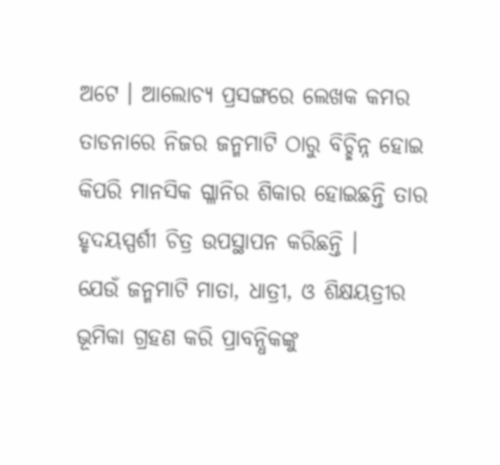ଅଟେ । ଆଲୋଚ୍ୟ ପ୍ରସଙ୍ଗରେ ଲେଖକ କମର ତାଡନାରେ ନିଜର ଜନ୍ମମାଟି ଠାରୁ ବିଚ୍ଛିନ୍ନ ହୋଇ କିପରି ମାନସିକ ଗ୍ଳାନିର ଶିକାର ହୋଇଛନ୍ତି ତାର ହୃଦୟସ୍ପର୍ଶୀ ଚିତ୍ର ଉପସ୍ଥାପନ କରିଛନ୍ତି ।
ଯେଉଁ ଜନ୍ମମାଟି ମାତା, ଧାତ୍ରୀ, ଓ ଶିକ୍ଷୟତ୍ରୀର ଭୂମିକା ଗ୍ରହଣ କରି ପ୍ରାବନ୍ଧିକଙ୍କୁ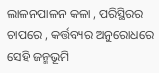ଲାଳନପାଳନ କଳା , ପରିସ୍ଥିରର ଚାପରେ , କର୍ତ୍ତବ୍ୟର ଅନୁରୋଧରେ ସେହି ଜନ୍ମଭୂମି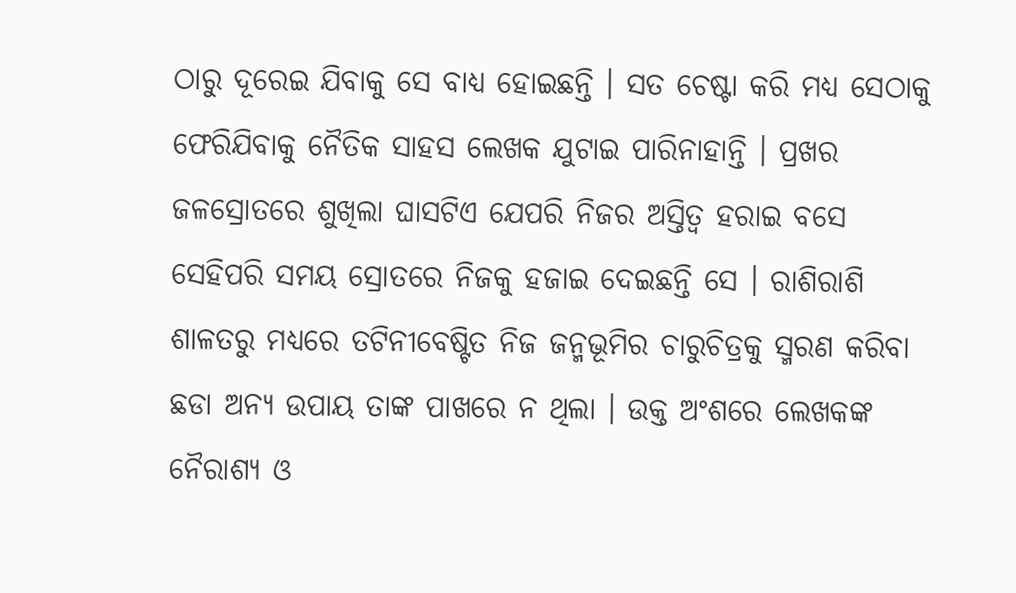ଠାରୁ ଦୂରେଇ ଯିବାକୁ ସେ ବାଧ୍ୟ ହୋଇଛନ୍ତି । ସତ ଚେଷ୍ଟା କରି ମଧ୍ୟ ସେଠାକୁ ଫେରିଯିବାକୁ ନୈତିକ ସାହସ ଲେଖକ ଯୁଟାଇ ପାରିନାହାନ୍ତି । ପ୍ରଖର ଜଳସ୍ରୋତରେ ଶୁଖିଲା ଘାସଟିଏ ଯେପରି ନିଜର ଅସ୍ତିତ୍ଵ ହରାଇ ବସେ ସେହିପରି ସମୟ ସ୍ରୋତରେ ନିଜକୁ ହଜାଇ ଦେଇଛନ୍ତି ସେ । ରାଶିରାଶି ଶାଳତରୁ ମଧ୍ୟରେ ତଟିନୀବେଷ୍ଟିତ ନିଜ ଜନ୍ମଭୂମିର ଚାରୁଚିତ୍ରକୁ ସ୍ମରଣ କରିବା ଛଡା ଅନ୍ୟ ଉପାୟ ତାଙ୍କ ପାଖରେ ନ ଥିଲା । ଉକ୍ତ ଅଂଶରେ ଲେଖକଙ୍କ ନୈରାଶ୍ୟ ଓ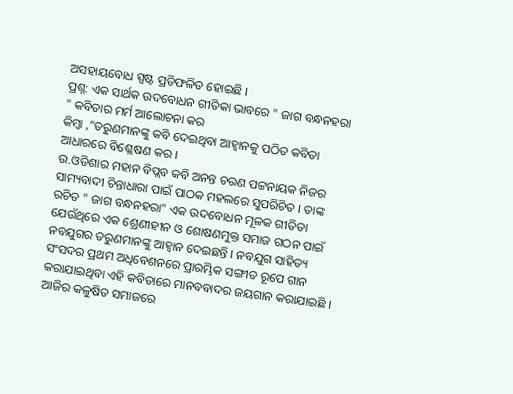ଅସହାୟବୋଧ ସ୍ପଷ୍ଟ ପ୍ରତିଫଳିତ ହୋଇଛି ।
ପ୍ରଶ୍ନ: ଏକ ସାର୍ଥକ ଉଦବୋଧନ ଗୀତିକା ଭାବରେ " ଜାଗ ବନ୍ଧନହରା " କବିତାର ମର୍ମ ଆଲୋଚନା କର
କିମ୍ବା ,”ତରୁଣମାନଙ୍କୁ କବି ଦେଇଥିବା ଆହ୍ଵାନକୁ ପଠିତ କବିତା ଆଧାରରେ ବିଶ୍ଳେଷଣ କର ।
ଉ.ଓଡିଶାର ମହାନ ବିପ୍ଲବ କବି ଅନନ୍ତ ଚରଣ ପଟ୍ଟନାୟକ ନିଜର ସାମ୍ୟବାଦୀ ଚିନ୍ତାଧାରା ପାଇଁ ପାଠକ ମହଲରେ ସୁପରିଚିତ । ତାଙ୍କ ରଚିତ " ଜାଗ ବନ୍ଧନହରା" ଏକ ଉଦବୋଧନ ମୂଳକ ଗୀତିତା ଯେଉଁଥିରେ ଏକ ଶ୍ରେଣୀହୀନ ଓ ଶୋଷଣମୁକ୍ତ ସମାଜ ଗଠନ ପାଇଁ ନବଯୁଗର ତରୁଣମାନଙ୍କୁ ଆହ୍ଵାନ ଦେଇଛନ୍ତି । ନବଯୁଗ ସାହିତ୍ୟ ସଂସଦର ପ୍ରଥମ ଅଧିବେଶନରେ ପ୍ରାରମ୍ଭିକ ସଙ୍ଗୀତ ରୂପେ ଗାନ କରାଯାଇଥିବା ଏହି କବିତାରେ ମାନବବାଦର ଜୟଗାନ କରାଯାଇଛି । ଆଜିର କଳୁଷିତ ସମାଜରେ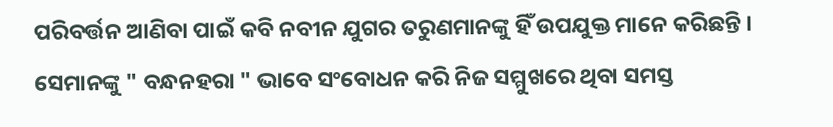ପରିବର୍ତ୍ତନ ଆଣିବା ପାଇଁ କବି ନବୀନ ଯୁଗର ତରୁଣମାନଙ୍କୁ ହିଁ ଉପଯୁକ୍ତ ମାନେ କରିଛନ୍ତି । ସେମାନଙ୍କୁ " ବନ୍ଧନହରା " ଭାବେ ସଂବୋଧନ କରି ନିଜ ସମ୍ମୁଖରେ ଥିବା ସମସ୍ତ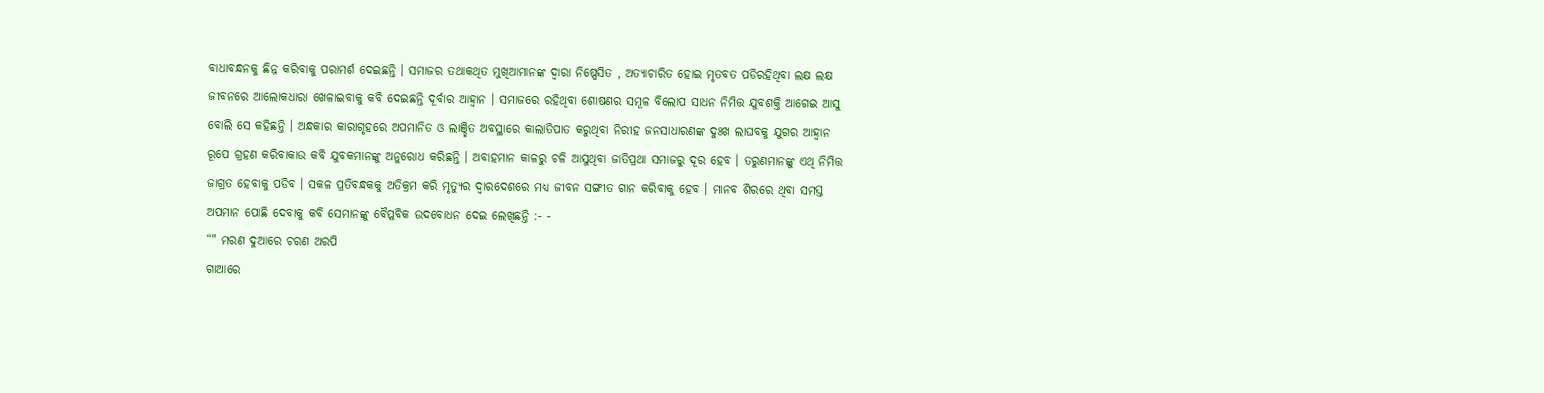ବାଧାବନ୍ଧନକୁ ଛିନ୍ନ କରିବାକୁ ପରାମର୍ଶ ଦେଇଛନ୍ତି । ସମାଜର ତଥାକଥିତ ମୁଖିଆମାନଙ୍କ ଦ୍ଵାରା ନିଷ୍ପେସିତ , ଅତ୍ୟାଚାରିତ ହୋଇ ମୃତବତ ପଡିରହିଥିବା ଲକ୍ଷ ଲକ୍ଷ ଜୀବନରେ ଆଲୋକଧାରା ଖେଳାଇବାକୁ କବି ଦେଇଛନ୍ତି ଦୂର୍ବାର ଆହ୍ଵାନ । ସମାଜରେ ରହିଥିବା ଶୋଷଣର ସମୂଳ ବିଲୋପ ସାଧନ ନିମିତ୍ତ ଯୁବଶକ୍ତି ଆଗେଇ ଆସୁ ବୋଲି ସେ କହିଛନ୍ତି । ଅନ୍ଧକାର କାରାଗୃହରେ ଅପମାନିତ ଓ ଲାଞ୍ଛିତ ଅବସ୍ଥାରେ କାଲାତିପାତ କରୁଥିବା ନିରୀହ ଜନସାଧାରଣଙ୍କ ଦୁଃଖ ଲାଘବକୁ ଯୁଗର ଆହ୍ଵାନ ରୂପେ ଗ୍ରହଣ କରିବାକାଉ କବି ଯୁବକମାନଙ୍କୁ ଅନୁରୋଧ କରିଛନ୍ତି । ଅବାହମାନ କାଳରୁ ଚଳି ଆସୁଥିବା ଜାତିପ୍ରଥା ସମାଜରୁ ଦୂର ହେବ । ତରୁଣମାନଙ୍କୁ ଏଥି ନିମିତ୍ତ ଜାଗ୍ରତ ହେବାକୁ ପଡିବ । ସକଳ ପ୍ରତିବନ୍ଧକକୁ ଅତିକ୍ରମ କରି ମୃତ୍ୟୁର ଦ୍ଵାରଦେଶରେ ମଧ୍ୟ ଜୀବନ ସଙ୍ଗୀତ ଗାନ କରିବାକୁ ହେବ । ମାନବ ଶିରରେ ଥିବା ସମସ୍ତ ଅପମାନ ପୋଛି ଦେବାକୁ କବି ସେମାନଙ୍କୁ ବୈପ୍ଳବିକ ଉଦବୋଧନ ଦେଇ ଲେଖିଛନ୍ତି :- -
“" ମରଣ ଦୁଆରେ ଚରଣ ଅରପି
ଗାଆରେ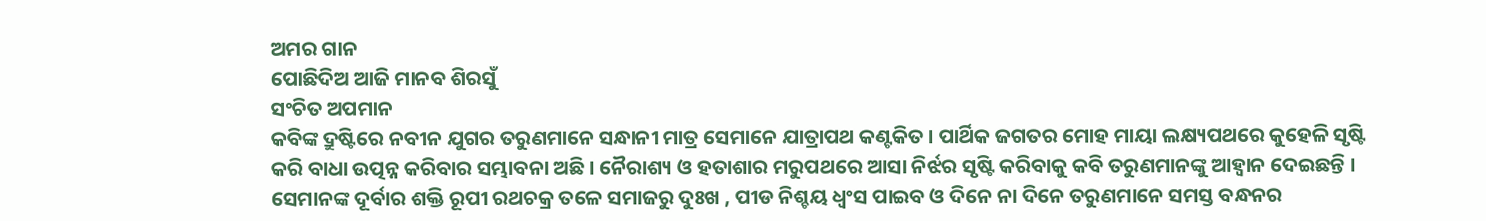ଅମର ଗାନ
ପୋଛିଦିଅ ଆଜି ମାନବ ଶିରସୁଁ
ସଂଚିତ ଅପମାନ
କବିଙ୍କ ଦ୍ରୁଷ୍ଟିରେ ନବୀନ ଯୁଗର ତରୁଣମାନେ ସନ୍ଧାନୀ ମାତ୍ର ସେମାନେ ଯାତ୍ରାପଥ କଣ୍ଟକିତ । ପାର୍ଥିକ ଜଗତର ମୋହ ମାୟା ଲକ୍ଷ୍ୟପଥରେ କୁହେଳି ସୃଷ୍ଟି କରି ବାଧା ଉତ୍ପନ୍ନ କରିବାର ସମ୍ଭାବନା ଅଛି । ନୈରାଶ୍ୟ ଓ ହତାଶାର ମରୁପଥରେ ଆସା ନିର୍ଝର ସୃଷ୍ଟି କରିବାକୁ କବି ତରୁଣମାନଙ୍କୁ ଆହ୍ଵାନ ଦେଇଛନ୍ତି । ସେମାନଙ୍କ ଦୂର୍ବାର ଶକ୍ତି ରୂପୀ ରଥଚକ୍ର ତଳେ ସମାଜରୁ ଦୁଃଖ , ପୀଡ ନିଶ୍ଚୟ ଧ୍ଵଂସ ପାଇବ ଓ ଦିନେ ନା ଦିନେ ତରୁଣମାନେ ସମସ୍ତ ବନ୍ଧନର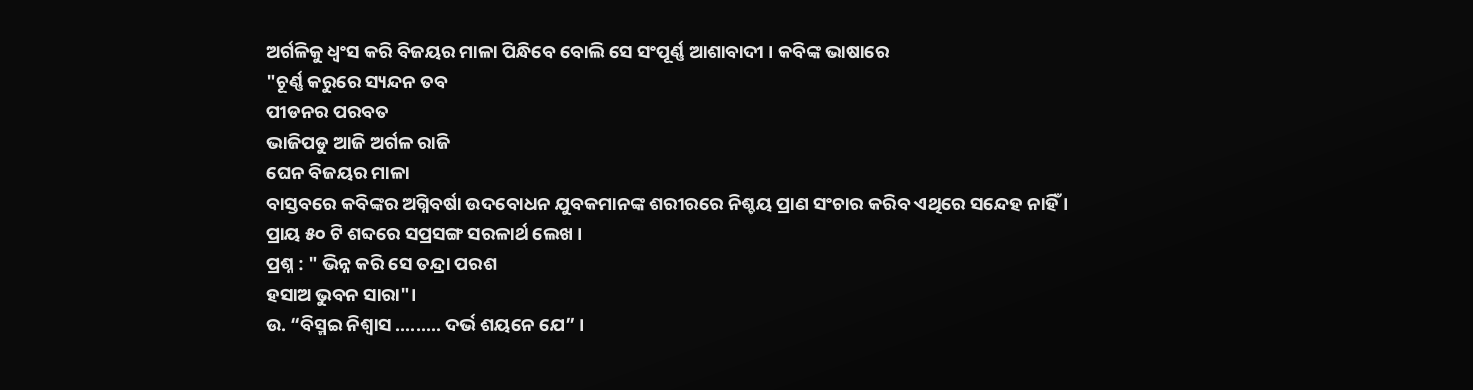ଅର୍ଗଳିକୁ ଧ୍ଵଂସ କରି ବିଜୟର ମାଳା ପିନ୍ଧିବେ ବୋଲି ସେ ସଂପୂର୍ଣ୍ଣ ଆଶାବାଦୀ । କବିଙ୍କ ଭାଷାରେ
"ଚୂର୍ଣ୍ଣ କରୁରେ ସ୍ୟନ୍ଦନ ତବ
ପୀଡନର ପରବତ
ଭାଜିପଡୁ ଆଜି ଅର୍ଗଳ ରାଜି
ଘେନ ବିଜୟର ମାଳା
ବାସ୍ତବରେ କବିଙ୍କର ଅଗ୍ନିବର୍ଷା ଉଦବୋଧନ ଯୁବକମାନଙ୍କ ଶରୀରରେ ନିଶ୍ଚୟ ପ୍ରାଣ ସଂଚାର କରିବ ଏଥିରେ ସନ୍ଦେହ ନାହିଁ ।
ପ୍ରାୟ ୫୦ ଟି ଶବ୍ଦରେ ସପ୍ରସଙ୍ଗ ସରଳାର୍ଥ ଲେଖ ।
ପ୍ରଶ୍ନ : " ଭିନ୍ନ କରି ସେ ତନ୍ଦ୍ରା ପରଶ
ହସାଅ ଭୁବନ ସାରା"।
ଉ. “ବିସ୍ମଇ ନିଶ୍ଵାସ ......... ଦର୍ଭ ଶୟନେ ଯେ” ।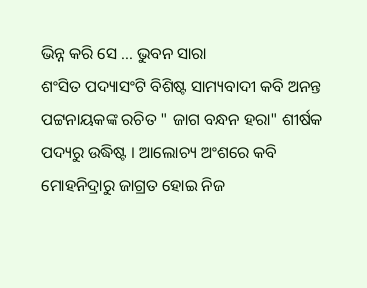ଭିନ୍ନ କରି ସେ ... ଭୁବନ ସାରା
ଶଂସିତ ପଦ୍ୟାସଂଟି ବିଶିଷ୍ଟ ସାମ୍ୟବାଦୀ କବି ଅନନ୍ତ ପଟ୍ଟନାୟକଙ୍କ ରଚିତ " ଜାଗ ବନ୍ଧନ ହରା" ଶୀର୍ଷକ ପଦ୍ୟରୁ ଉଦ୍ଧିଷ୍ଟ । ଆଲୋଚ୍ୟ ଅଂଶରେ କବି ମୋହନିଦ୍ରାରୁ ଜାଗ୍ରତ ହୋଇ ନିଜ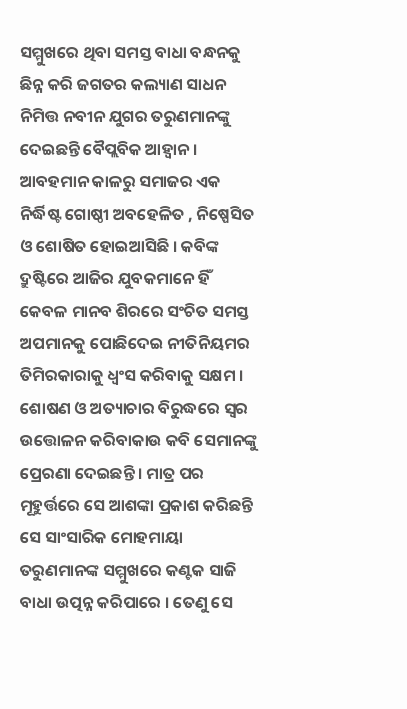ସମ୍ମୁଖରେ ଥିବା ସମସ୍ତ ବାଧା ବନ୍ଧନକୁ ଛିନ୍ନ କରି ଜଗତର କଲ୍ୟାଣ ସାଧନ ନିମିତ୍ତ ନବୀନ ଯୁଗର ତରୁଣମାନଙ୍କୁ ଦେଇଛନ୍ତି ବୈପ୍ଲବିକ ଆହ୍ଵାନ ।
ଆବହମାନ କାଳରୁ ସମାଜର ଏକ ନିର୍ଦ୍ଧିଷ୍ଟ ଗୋଷ୍ଠୀ ଅବହେଳିତ , ନିଷ୍ପେସିତ ଓ ଶୋଷିତ ହୋଇଆସିଛି । କବିଙ୍କ ଦ୍ରୁଷ୍ଟିରେ ଆଜିର ଯୁବକମାନେ ହିଁ କେବଳ ମାନବ ଶିରରେ ସଂଚିତ ସମସ୍ତ ଅପମାନକୁ ପୋଛିଦେଇ ନୀତିନିୟମର ତିମିରକାରାକୁ ଧ୍ଵଂସ କରିବାକୁ ସକ୍ଷମ । ଶୋଷଣ ଓ ଅତ୍ୟାଚାର ବିରୁଦ୍ଧରେ ସ୍ଵର ଉତ୍ତୋଳନ କରିବାକାଉ କବି ସେମାନଙ୍କୁ ପ୍ରେରଣା ଦେଇଛନ୍ତି । ମାତ୍ର ପର ମୂହୁର୍ତ୍ତରେ ସେ ଆଶଙ୍କା ପ୍ରକାଶ କରିଛନ୍ତି ସେ ସାଂସାରିକ ମୋହମାୟା ତରୁଣମାନଙ୍କ ସମ୍ମୁଖରେ କଣ୍ଟକ ସାଜି ବାଧା ଉତ୍ପନ୍ନ କରିପାରେ । ତେଣୁ ସେ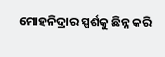ମୋହନିଦ୍ରାର ସ୍ପର୍ଶକୁ ଛିନ୍ନ କରି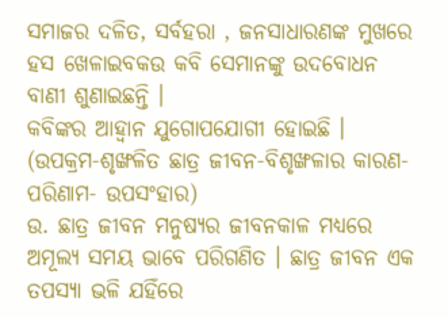ସମାଜର ଦଳିତ, ସର୍ବହରା , ଜନସାଧାରଣଙ୍କ ମୁଖରେ ହସ ଖେଳାଇବକଉ କବି ସେମାନଙ୍କୁ ଉଦବୋଧନ ବାଣୀ ଶୁଣାଇଛନ୍ତି ।
କବିଙ୍କର ଆହ୍ଵାନ ଯୁଗୋପଯୋଗୀ ହୋଇଛି ।
(ଉପକ୍ରମ-ଶୃଙ୍ଖଳିତ ଛାତ୍ର ଜୀବନ-ବିଶୃଙ୍ଖଳାର କାରଣ- ପରିଣାମ- ଉପସଂହାର)
ଉ. ଛାତ୍ର ଜୀବନ ମନୁଷ୍ୟର ଜୀବନକାଳ ମଧ୍ୟରେ ଅମୂଲ୍ୟ ସମୟ ଭାବେ ପରିଗଣିତ । ଛାତ୍ର ଜୀବନ ଏକ ତପସ୍ୟା ଭଳି ଯହିଁରେ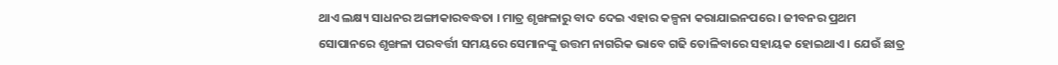ଥାଏ ଲକ୍ଷ୍ୟ ସାଧନର ଅଙ୍ଗୀକାରବଦ୍ଧତା । ମାତ୍ର ଶୃଙ୍ଖଳାରୁ ବାଦ ଦେଇ ଏହାର କଳ୍ପନା କରାଯାଇନପରେ । ଜୀବନର ପ୍ରଥମ ସୋପାନରେ ଶୃଙ୍ଖଳା ପରବର୍ତ୍ତୀ ସମୟରେ ସେମାନଙ୍କୁ ଉତ୍ତମ ନାଗରିକ ଭାବେ ଗଢି ତୋଳିବାରେ ସହାୟକ ହୋଇଥାଏ । ଯେଉଁ ଛାତ୍ର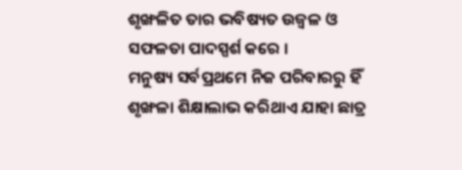ଶୃଙ୍ଖଳିତ ତାର ଭବିଷ୍ୟତ ଉଜ୍ଵଳ ଓ ସଫଳତା ପାଦସ୍ପର୍ଶ କରେ ।
ମନୁଷ୍ୟ ସର୍ବପ୍ରଥମେ ନିଜ ପରିବାରରୁ ହିଁ ଶୃଙ୍ଖଳା ଶିକ୍ଷାଲାଭ କରିଥାଏ ଯାହା ଛାତ୍ର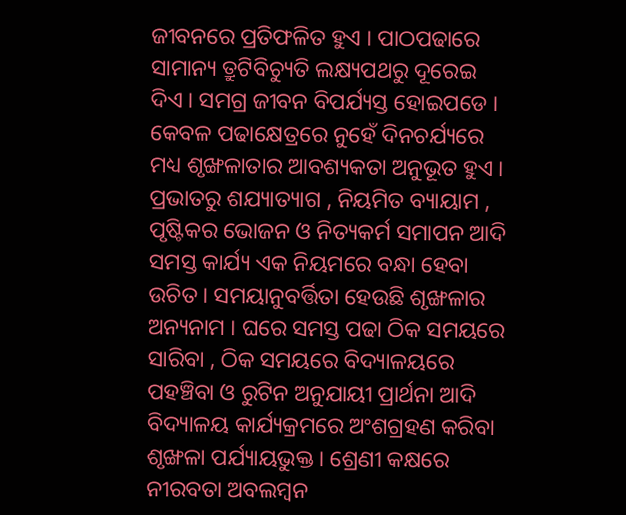ଜୀବନରେ ପ୍ରତିଫଳିତ ହୁଏ । ପାଠପଢାରେ ସାମାନ୍ୟ ତ୍ରୁଟିବିଚ୍ୟୁତି ଲକ୍ଷ୍ୟପଥରୁ ଦୂରେଇ ଦିଏ । ସମଗ୍ର ଜୀବନ ବିପର୍ଯ୍ୟସ୍ତ ହୋଇପଡେ । କେବଳ ପଢାକ୍ଷେତ୍ରରେ ନୁହେଁ ଦିନଚର୍ଯ୍ୟରେ ମଧ୍ୟ ଶୃଙ୍ଖଳାତାର ଆବଶ୍ୟକତା ଅନୁଭୂତ ହୁଏ । ପ୍ରଭାତରୁ ଶଯ୍ୟାତ୍ୟାଗ , ନିୟମିତ ବ୍ୟାୟାମ , ପୃଷ୍ଟିକର ଭୋଜନ ଓ ନିତ୍ୟକର୍ମ ସମାପନ ଆଦି ସମସ୍ତ କାର୍ଯ୍ୟ ଏକ ନିୟମରେ ବନ୍ଧା ହେବା ଉଚିତ । ସମୟାନୁବର୍ତ୍ତିତା ହେଉଛି ଶୃଙ୍ଖଳାର ଅନ୍ୟନାମ । ଘରେ ସମସ୍ତ ପଢା ଠିକ ସମୟରେ ସାରିବା , ଠିକ ସମୟରେ ବିଦ୍ୟାଳୟରେ ପହଞ୍ଚିବା ଓ ରୁଟିନ ଅନୁଯାୟୀ ପ୍ରାର୍ଥନା ଆଦି ବିଦ୍ୟାଳୟ କାର୍ଯ୍ୟକ୍ରମରେ ଅଂଶଗ୍ରହଣ କରିବା ଶୃଙ୍ଖଳା ପର୍ଯ୍ୟାୟଭୁକ୍ତ । ଶ୍ରେଣୀ କକ୍ଷରେ ନୀରବତା ଅବଲମ୍ବନ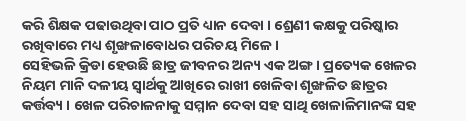କରି ଶିକ୍ଷକ ପଢାଉଥିବା ପାଠ ପ୍ରତି ଧ୍ୟାନ ଦେବା । ଶ୍ରେଣୀ କକ୍ଷକୁ ପରିଷ୍କାର ରଖିବାରେ ମଧ୍ୟ ଶୃଙ୍ଖଳାବୋଧର ପରିଚୟ ମିଳେ ।
ସେହିଭଳି କ୍ରିଡା ହେଉଛି ଛାତ୍ର ଜୀବନର ଅନ୍ୟ ଏକ ଅଙ୍ଗ । ପ୍ରତ୍ୟେକ ଖେଳର ନିୟମ ମାନି ଦଳୀୟ ସ୍ଵାର୍ଥକୁ ଆଖିରେ ରାଖୀ ଖେଳିବା ଶୃଙ୍ଖଳିତ ଛାତ୍ରର କର୍ତ୍ତବ୍ୟ । ଖେଳ ପରିଚାଳନାକୁ ସମ୍ମାନ ଦେବା ସହ ସାଥି ଖେଳାଳିମାନଙ୍କ ସହ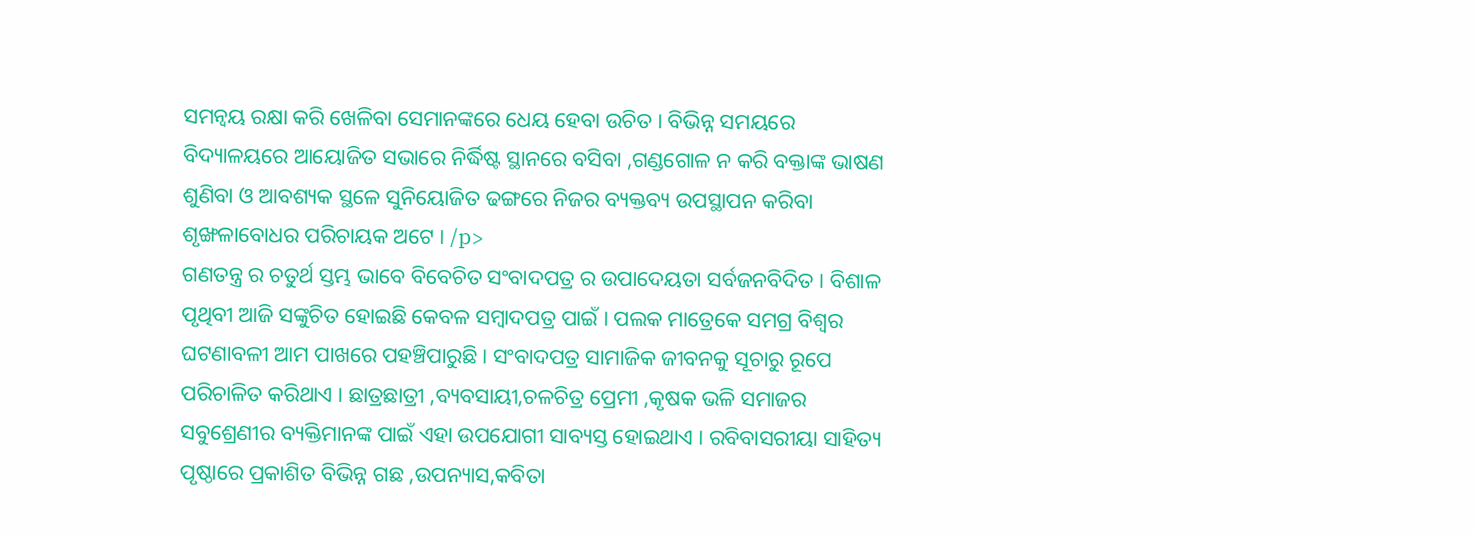ସମନ୍ଵୟ ରକ୍ଷା କରି ଖେଳିବା ସେମାନଙ୍କରେ ଧେୟ ହେବା ଉଚିତ । ବିଭିନ୍ନ ସମୟରେ ବିଦ୍ୟାଳୟରେ ଆୟୋଜିତ ସଭାରେ ନିର୍ଦ୍ଧିଷ୍ଟ ସ୍ଥାନରେ ବସିବା ,ଗଣ୍ଡଗୋଳ ନ କରି ବକ୍ତାଙ୍କ ଭାଷଣ ଶୁଣିବା ଓ ଆବଶ୍ୟକ ସ୍ଥଳେ ସୁନିୟୋଜିତ ଢଙ୍ଗରେ ନିଜର ବ୍ୟକ୍ତବ୍ୟ ଉପସ୍ଥାପନ କରିବା ଶୃଙ୍ଖଳାବୋଧର ପରିଚାୟକ ଅଟେ । /p>
ଗଣତନ୍ତ୍ର ର ଚତୁର୍ଥ ସ୍ତମ୍ଭ ଭାବେ ବିବେଚିତ ସଂବାଦପତ୍ର ର ଉପାଦେୟତା ସର୍ବଜନବିଦିତ । ବିଶାଳ ପୃଥିବୀ ଆଜି ସଙ୍କୁଚିତ ହୋଇଛି କେବଳ ସମ୍ବାଦପତ୍ର ପାଇଁ । ପଲକ ମାତ୍ରେକେ ସମଗ୍ର ବିଶ୍ଵର ଘଟଣାବଳୀ ଆମ ପାଖରେ ପହଞ୍ଚିପାରୁଛି । ସଂବାଦପତ୍ର ସାମାଜିକ ଜୀବନକୁ ସୂଚାରୁ ରୂପେ ପରିଚାଳିତ କରିଥାଏ । ଛାତ୍ରଛାତ୍ରୀ ,ବ୍ୟବସାୟୀ,ଚଳଚିତ୍ର ପ୍ରେମୀ ,କୃଷକ ଭଳି ସମାଜର ସବୁଶ୍ରେଣୀର ବ୍ୟକ୍ତିମାନଙ୍କ ପାଇଁ ଏହା ଉପଯୋଗୀ ସାବ୍ୟସ୍ତ ହୋଇଥାଏ । ରବିବାସରୀୟା ସାହିତ୍ୟ ପୃଷ୍ଠାରେ ପ୍ରକାଶିତ ବିଭିନ୍ନ ଗଛ ,ଉପନ୍ୟାସ,କବିତା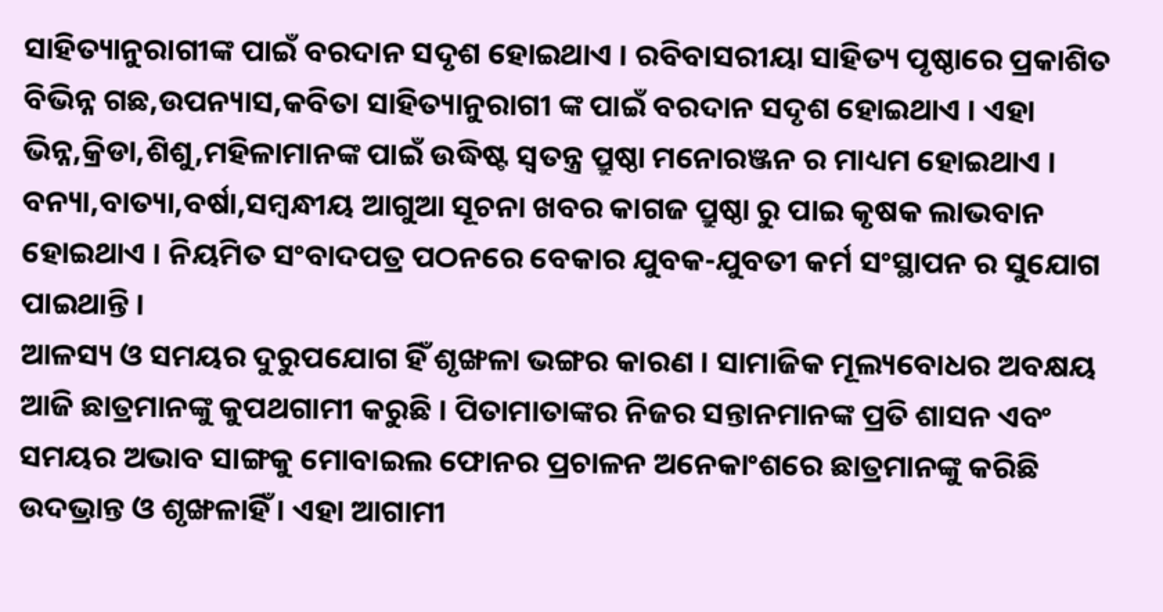ସାହିତ୍ୟାନୁରାଗୀଙ୍କ ପାଇଁ ବରଦାନ ସଦୃଶ ହୋଇଥାଏ । ରବିବାସରୀୟା ସାହିତ୍ୟ ପୃଷ୍ଠାରେ ପ୍ରକାଶିତ ବିଭିନ୍ନ ଗଛ,ଉପନ୍ୟାସ,କବିତା ସାହିତ୍ୟାନୁରାଗୀ ଙ୍କ ପାଇଁ ବରଦାନ ସଦୃଶ ହୋଇଥାଏ । ଏହା ଭିନ୍ନ,କ୍ରିଡା,ଶିଶୁ,ମହିଳାମାନଙ୍କ ପାଇଁ ଉଦ୍ଧିଷ୍ଟ ସ୍ଵତନ୍ତ୍ର ପ୍ରୁଷ୍ଠା ମନୋରଞ୍ଜନ ର ମାଧ୍ୟମ ହୋଇଥାଏ । ବନ୍ୟା,ବାତ୍ୟା,ବର୍ଷା,ସମ୍ବନ୍ଧୀୟ ଆଗୁଆ ସୂଚନା ଖବର କାଗଜ ପ୍ରୁଷ୍ଠା ରୁ ପାଇ କୃଷକ ଲାଭବାନ ହୋଇଥାଏ । ନିୟମିତ ସଂବାଦପତ୍ର ପଠନରେ ବେକାର ଯୁବକ-ଯୁବତୀ କର୍ମ ସଂସ୍ଥାପନ ର ସୁଯୋଗ ପାଇଥାନ୍ତି ।
ଆଳସ୍ୟ ଓ ସମୟର ଦୁରୁପଯୋଗ ହିଁ ଶୃଙ୍ଖଳା ଭଙ୍ଗର କାରଣ । ସାମାଜିକ ମୂଲ୍ୟବୋଧର ଅବକ୍ଷୟ ଆଜି ଛାତ୍ରମାନଙ୍କୁ କୁପଥଗାମୀ କରୁଛି । ପିତାମାତାଙ୍କର ନିଜର ସନ୍ତାନମାନଙ୍କ ପ୍ରତି ଶାସନ ଏବଂ ସମୟର ଅଭାବ ସାଙ୍ଗକୁ ମୋବାଇଲ ଫୋନର ପ୍ରଚାଳନ ଅନେକାଂଶରେ ଛାତ୍ରମାନଙ୍କୁ କରିଛି ଉଦଭ୍ରାନ୍ତ ଓ ଶୃଙ୍ଖଳାହିଁ । ଏହା ଆଗାମୀ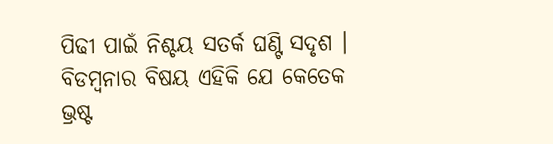ପିଢୀ ପାଇଁ ନିଶ୍ଚୟ ସତର୍କ ଘଣ୍ଟି ସଦୃଶ । ବିଡମ୍ବନାର ବିଷୟ ଏହିକି ଯେ କେତେକ ଭ୍ରଷ୍ଟ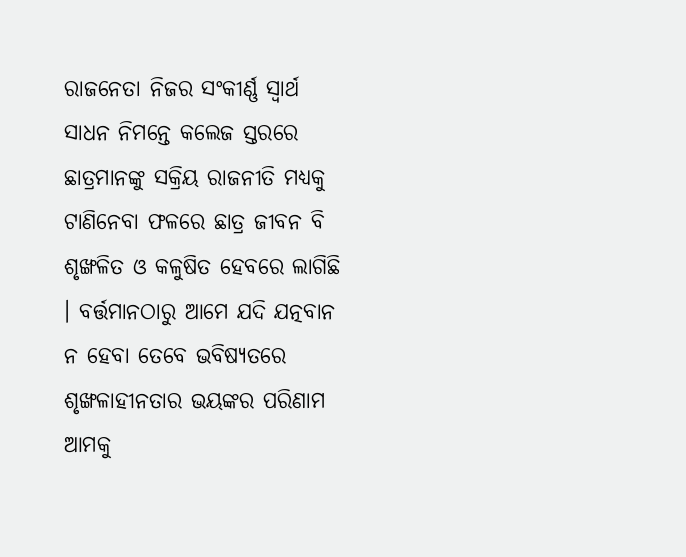ରାଜନେତା ନିଜର ସଂକୀର୍ଣ୍ଣ ସ୍ଵାର୍ଥ ସାଧନ ନିମନ୍ତେ କଲେଜ ସ୍ତରରେ ଛାତ୍ରମାନଙ୍କୁ ସକ୍ରିୟ ରାଜନୀତି ମଧ୍ୟକୁ ଟାଣିନେବା ଫଳରେ ଛାତ୍ର ଜୀବନ ବି ଶୃଙ୍ଖଳିତ ଓ କଳୁଷିତ ହେବରେ ଲାଗିଛି । ବର୍ତ୍ତମାନଠାରୁ ଆମେ ଯଦି ଯତ୍ନବାନ ନ ହେବା ତେବେ ଭବିଷ୍ୟତରେ ଶୃଙ୍ଖଳାହୀନତାର ଭୟଙ୍କର ପରିଣାମ ଆମକୁ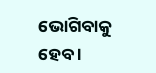ଭୋଗିବାକୁ ହେବ ।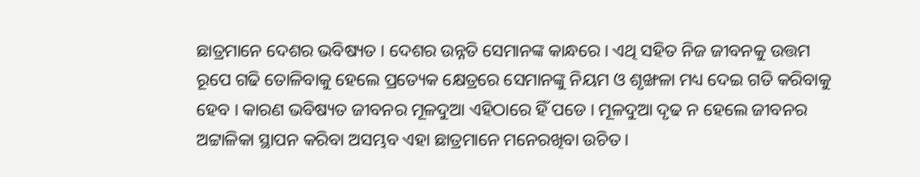ଛାତ୍ରମାନେ ଦେଶର ଭବିଷ୍ୟତ । ଦେଶର ଉନ୍ନତି ସେମାନଙ୍କ କାନ୍ଧରେ । ଏଥି ସହିତ ନିଜ ଜୀବନକୁ ଉତ୍ତମ ରୂପେ ଗଢି ତୋଳିବାକୁ ହେଲେ ପ୍ରତ୍ୟେକ କ୍ଷେତ୍ରରେ ସେମାନଙ୍କୁ ନିୟମ ଓ ଶୃଙ୍ଖଳା ମଧ୍ୟ ଦେଇ ଗତି କରିବାକୁ ହେବ । କାରଣ ଭବିଷ୍ୟତ ଜୀବନର ମୂଳଦୁଆ ଏହିଠାରେ ହିଁ ପଡେ । ମୂଳଦୁଆ ଦୃଢ ନ ହେଲେ ଜୀବନର ଅଟ୍ଟାଳିକା ସ୍ଥାପନ କରିବା ଅସମ୍ଭବ ଏହା ଛାତ୍ରମାନେ ମନେରଖିବା ଉଚିତ ।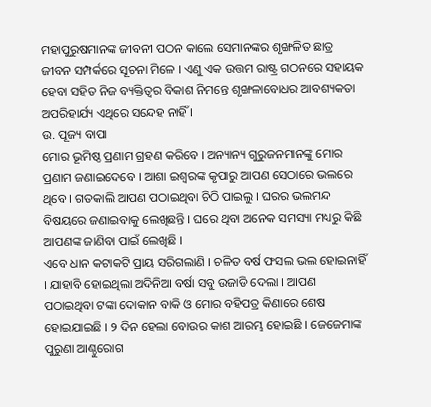ମହାପୁରୁଷମାନଙ୍କ ଜୀବନୀ ପଠନ କାଲେ ସେମାନଙ୍କର ଶୃଙ୍ଖଳିତ ଛାତ୍ର ଜୀବନ ସମ୍ପର୍କରେ ସୂଚନା ମିଳେ । ଏଣୁ ଏକ ଉତ୍ତମ ରାଷ୍ଟ୍ର ଗଠନରେ ସହାୟକ ହେବା ସହିତ ନିଜ ବ୍ୟକ୍ତିତ୍ଵର ବିକାଶ ନିମନ୍ତେ ଶୃଙ୍ଖଳାବୋଧର ଆବଶ୍ୟକତା ଅପରିହାର୍ଯ୍ୟ ଏଥିରେ ସନ୍ଦେହ ନାହିଁ ।
ଉ. ପୂଜ୍ୟ ବାପା
ମୋର ଭୂମିଷ୍ଠ ପ୍ରଣାମ ଗ୍ରହଣ କରିବେ । ଅନ୍ୟାନ୍ୟ ଗୁରୁଜନମାନଙ୍କୁ ମୋର ପ୍ରଣାମ ଜଣାଇଦେବେ । ଆଶା ଇଶ୍ଵରଙ୍କ କୃପାରୁ ଆପଣ ସେଠାରେ ଭଲରେ ଥିବେ । ଗତକାଲି ଆପଣ ପଠାଇଥିବା ଚିଠି ପାଇଲୁ । ଘରର ଭଲମନ୍ଦ ବିଷୟରେ ଜଣାଇବାକୁ ଲେଖିଛନ୍ତି । ଘରେ ଥିବା ଅନେକ ସମସ୍ୟା ମଧ୍ୟରୁ କିଛି ଆପଣଙ୍କ ଜାଣିବା ପାଇଁ ଲେଖିଛି ।
ଏବେ ଧାନ କଟାକଟି ପ୍ରାୟ ସରିଗଲାଣି । ଚଳିତ ବର୍ଷ ଫସଲ ଭଲ ହୋଇନାହିଁ । ଯାହାବି ହୋଇଥିଲା ଅଦିନିଆ ବର୍ଷା ସବୁ ଉଜାଡି ଦେଲା । ଆପଣ ପଠାଇଥିବା ଟଙ୍କା ଦୋକାନ ବାକି ଓ ମୋର ବହିପତ୍ର କିଣାରେ ଶେଷ ହୋଇଯାଇଛି । ୨ ଦିନ ହେଲା ବୋଉର କାଶ ଆରମ୍ଭ ହୋଇଛି । ଜେଜେମାଙ୍କ ପୁରୁଣା ଆଣ୍ଠୁରୋଗ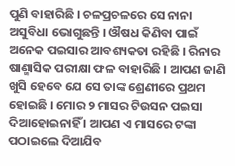ପୁଣି ବାହାରିଛି । ଚଳପ୍ରଚଳରେ ସେ ନାନା ଅସୁବିଧା ଭୋଗୁଛନ୍ତି । ଔଷଧ କିଣିବା ପାଇଁ ଅନେକ ପଇସାର ଆବଶ୍ୟକତା ରହିଛି । ରିନାର ଷାଣ୍ମାସିକ ପରୀକ୍ଷା ଫଳ ବାହାରିଛି । ଆପଣ ଜାଣି ଖୁସି ହେବେ ଯେ ସେ ତାଙ୍କ ଶ୍ରେଣୀରେ ପ୍ରଥମ ହୋଇଛି । ମୋର ୨ ମାସର ଟିଉସନ ପଇସା ଦିଆହୋଇନାହିଁ । ଆପଣ ଏ ମାସରେ ଟଙ୍କା ପଠାଇଲେ ଦିଆଯିବ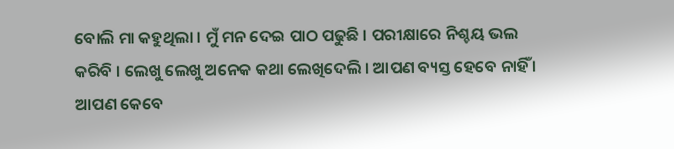ବୋଲି ମା କହୁଥିଲା । ମୁଁ ମନ ଦେଇ ପାଠ ପଢୁଛି । ପରୀକ୍ଷାରେ ନିଶ୍ଚୟ ଭଲ କରିବି । ଲେଖୁ ଲେଖୁ ଅନେକ କଥା ଲେଖିଦେଲି । ଆପଣ ବ୍ୟସ୍ତ ହେବେ ନାହିଁ ।
ଆପଣ କେବେ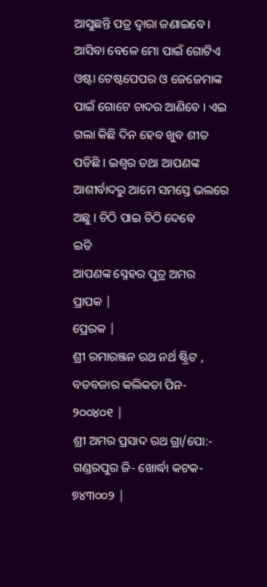ଆସୁଛନ୍ତି ପତ୍ର ଦ୍ଵାରା ଜଣାଇବେ । ଆସିବା ବେଳେ ମୋ ପାଇଁ ଗୋଟିଏ ଓଷ୍ଟା ଟେଷ୍ଟପେପର ଓ ଜେଜେମାଙ୍କ ପାଇଁ ଗୋଟେ ଚାଦର ଆଣିବେ । ଏଇ ଗଲା କିଛି ଦିନ ହେବ ଖୁବ ଶୀତ ପଡିଛି । ଇଶ୍ଵର ତଥା ଆପଣଙ୍କ ଆଶୀର୍ବାଦରୁ ଆମେ ସମସ୍ତେ ଭଲରେ ଅଛୁ । ଚିଠି ପାଇ ଚିଠି ଦେବେ
ଇତି
ଆପଣଙ୍କ ସ୍ନେହର ପୁତ୍ର ଅମର
ପ୍ରାପକ |
ପ୍ରେରକ |
ଶ୍ରୀ ରମାରଞ୍ଜନ ରଥ ନର୍ଥ ଷ୍ଟ୍ରିଟ , ବଡବଜାର କଲିକତା ପିନ- ୨୦୦୪୦୧ |
ଶ୍ରୀ ଅମର ପ୍ରସାଦ ରଥ ଗ୍ରା/ପୋ:- ଗଣ୍ଡରପୁର ଜି- ଖୋର୍ଦ୍ଧା କଟକ- ୭୪୩୦୦୨ |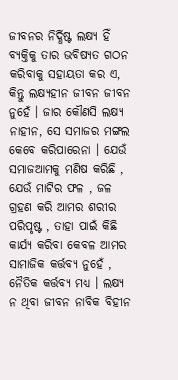ଜୀବନର ନିର୍ଦ୍ଧିଷ୍ଟ ଲକ୍ଷ୍ୟ ହିଁ ବ୍ୟକ୍ତିକୁ ତାର ଭବିଷ୍ୟତ ଗଠନ କରିବାକୁ ସହାୟତା କର ଏ, କିନ୍ତୁ ଲକ୍ଷ୍ୟହୀନ ଜୀବନ ଜୀବନ ନୁହେଁ । ଜାର କୌଣସି ଲକ୍ଷ୍ୟ ନାହୀନ, ସେ ସମାଜର ମଙ୍ଗଲ କେବେ କରିପାରେନା । ଯେଉଁ ସମାଜଆମକୁ ମଣିଷ କରିଛି , ଯେଉଁ ମାଟିର ଫଳ , ଜଳ ଗ୍ରହଣ କରି ଆମର ଶରୀର ପରିପୃଷ୍ଟ , ତାହା ପାଇଁ କିଛି କାର୍ଯ୍ୟ କରିବା କେବଳ ଆମର ସାମାଜିକ କର୍ତ୍ତବ୍ୟ ନୁହେଁ , ନୈତିକ କର୍ତ୍ତବ୍ୟ ମଧ୍ୟ । ଲକ୍ଷ୍ୟ ନ ଥିବା ଜୀବନ ନାବିକ ବିହୀନ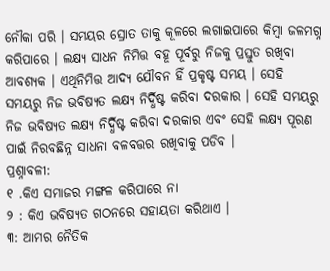ନୌକା ପରି । ସମୟର ସ୍ରୋତ ତାକୁ କୂଳରେ ଲଗାଇପାରେ କିମ୍ବା ଜଳମଗ୍ନ କରିପାରେ । ଲକ୍ଷ୍ୟ ସାଧନ ନିମିତ୍ତ ବହୂ ପୂର୍ବରୁ ନିଜକୁ ପ୍ରସ୍ତୁତ ରଖିବା ଆବଶ୍ୟକ । ଏଥିନିମିତ୍ତ ଆଦ୍ୟ ଯୌବନ ହିଁ ପ୍ରକୃଷ୍ଟ ସମୟ । ସେହି ସମୟରୁ ନିଜ ଭବିଷ୍ୟତ ଲକ୍ଷ୍ୟ ନିର୍ଦ୍ଧିଷ୍ଟ କରିବା ଦରକାର । ସେହି ସମୟରୁ ନିଜ ଭବିଷ୍ୟତ ଲକ୍ଷ୍ୟ ନିର୍ଦ୍ଧିଷ୍ଟ କରିବା ଦରକାର ଏବଂ ସେହି ଲକ୍ଷ୍ୟ ପୂରଣ ପାଇଁ ନିରବଛିନ୍ନ ସାଧନା ବଳବତ୍ତର ରଖିବାକୁ ପଡିବ ।
ପ୍ରଶ୍ନାବଳୀ:
୧ .କିଏ ସମାଜର ମଙ୍ଗଳ କରିପାରେ ନା
୨ : କିଏ ଭବିଷ୍ୟତ ଗଠନରେ ସହାୟତା କରିଥାଏ ।
୩: ଆମର ନୈତିକ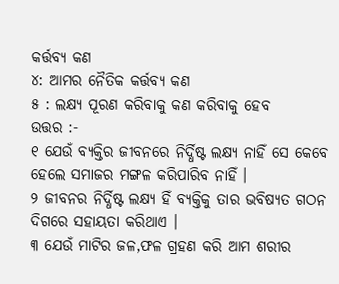କର୍ତ୍ତବ୍ୟ କଣ
୪: ଆମର ନୈତିକ କର୍ତ୍ତବ୍ୟ କଣ
୫ : ଲକ୍ଷ୍ୟ ପୂରଣ କରିବାକୁ କଣ କରିବାକୁ ହେବ
ଉତ୍ତର :-
୧ ଯେଉଁ ବ୍ୟକ୍ତିର ଜୀବନରେ ନିର୍ଦ୍ଧିଷ୍ଟ ଲକ୍ଷ୍ୟ ନାହିଁ ସେ କେବେ ହେଲେ ସମାଜର ମଙ୍ଗଳ କରିପାରିବ ନାହିଁ ।
୨ ଜୀବନର ନିର୍ଦ୍ଧିଷ୍ଟ ଲକ୍ଷ୍ୟ ହିଁ ବ୍ୟକ୍ତିକୁ ତାର ଭବିଷ୍ୟତ ଗଠନ ଦିଗରେ ସହାୟତା କରିଥାଏ ।
୩ ଯେଉଁ ମାଟିର ଜଳ,ଫଳ ଗ୍ରହଣ କରି ଆମ ଶରୀର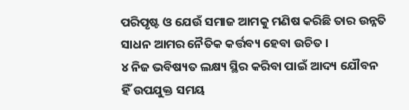ପରିପୃଷ୍ଟ ଓ ଯେଉଁ ସମାଜ ଆମକୁ ମଣିଷ କରିଛି ତାର ଉନ୍ନତି ସାଧନ ଆମର ନୈତିକ କର୍ତ୍ତବ୍ୟ ହେବା ଉଚିତ ।
୪ ନିଜ ଭବିଷ୍ୟତ ଲକ୍ଷ୍ୟ ସ୍ଥିର କରିବା ପାଇଁ ଆଦ୍ୟ ଯୌବନ ହିଁ ଉପଯୁକ୍ତ ସମୟ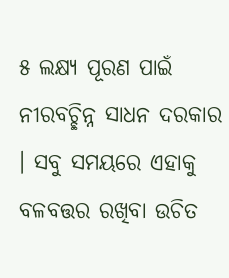୫ ଲକ୍ଷ୍ୟ ପୂରଣ ପାଇଁ ନୀରବଚ୍ଛିନ୍ନ ସାଧନ ଦରକାର । ସବୁ ସମୟରେ ଏହାକୁ ବଳବତ୍ତର ରଖିବା ଉଚିତ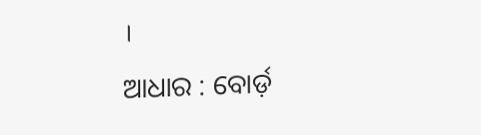।
ଆଧାର : ବୋର୍ଡ଼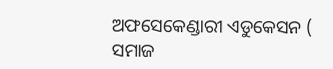ଅଫସେକେଣ୍ଡାରୀ ଏଡୁକେସନ ( ସମାଜ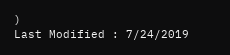)
Last Modified : 7/24/2019